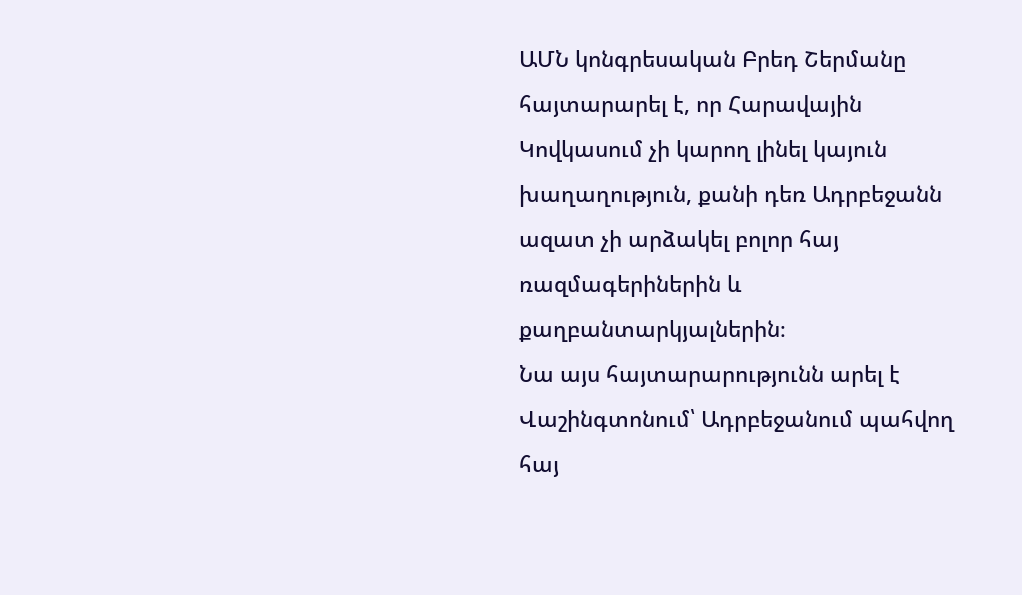ԱՄՆ կոնգրեսական Բրեդ Շերմանը հայտարարել է, որ Հարավային Կովկասում չի կարող լինել կայուն խաղաղություն, քանի դեռ Ադրբեջանն ազատ չի արձակել բոլոր հայ ռազմագերիներին և քաղբանտարկյալներին։
Նա այս հայտարարությունն արել է Վաշինգտոնում՝ Ադրբեջանում պահվող հայ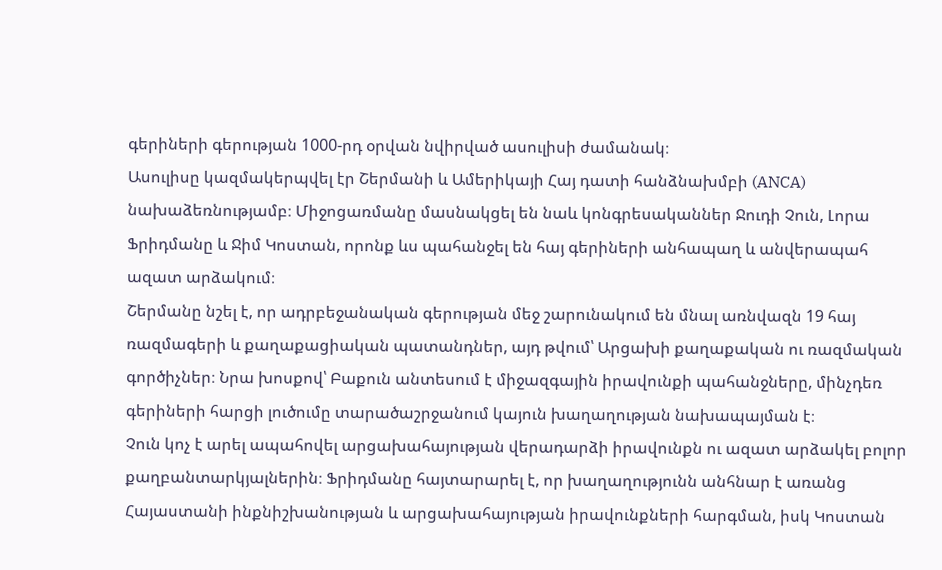գերիների գերության 1000-րդ օրվան նվիրված ասուլիսի ժամանակ։
Ասուլիսը կազմակերպվել էր Շերմանի և Ամերիկայի Հայ դատի հանձնախմբի (ANCA) նախաձեռնությամբ։ Միջոցառմանը մասնակցել են նաև կոնգրեսականներ Ջուդի Չուն, Լորա Ֆրիդմանը և Ջիմ Կոստան, որոնք ևս պահանջել են հայ գերիների անհապաղ և անվերապահ ազատ արձակում։
Շերմանը նշել է, որ ադրբեջանական գերության մեջ շարունակում են մնալ առնվազն 19 հայ ռազմագերի և քաղաքացիական պատանդներ, այդ թվում՝ Արցախի քաղաքական ու ռազմական գործիչներ։ Նրա խոսքով՝ Բաքուն անտեսում է միջազգային իրավունքի պահանջները, մինչդեռ գերիների հարցի լուծումը տարածաշրջանում կայուն խաղաղության նախապայման է։
Չուն կոչ է արել ապահովել արցախահայության վերադարձի իրավունքն ու ազատ արձակել բոլոր քաղբանտարկյալներին։ Ֆրիդմանը հայտարարել է, որ խաղաղությունն անհնար է առանց Հայաստանի ինքնիշխանության և արցախահայության իրավունքների հարգման, իսկ Կոստան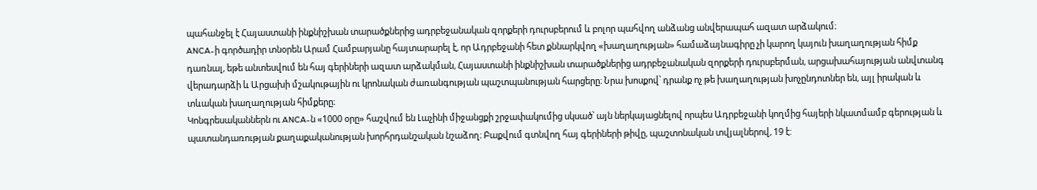պահանջել է Հայաստանի ինքնիշխան տարածքներից ադրբեջանական զորքերի դուրսբերում և բոլոր պահվող անձանց անվերապահ ազատ արձակում։
ANCA-ի գործադիր տնօրեն Արամ Համբարյանը հայտարարել է, որ Ադրբեջանի հետ քննարկվող «խաղաղության» համաձայնագիրը չի կարող կայուն խաղաղության հիմք դառնալ, եթե անտեսվում են հայ գերիների ազատ արձակման, Հայաստանի ինքնիշխան տարածքներից ադրբեջանական զորքերի դուրսբերման, արցախահայության անվտանգ վերադարձի և Արցախի մշակութային ու կրոնական ժառանգության պաշտպանության հարցերը։ Նրա խոսքով՝ դրանք ոչ թե խաղաղության խոչընդոտներ են, այլ իրական և տևական խաղաղության հիմքերը։
Կոնգրեսականներն ու ANCA-ն «1000 օրը» հաշվում են Լաչինի միջանցքի շրջափակումից սկսած՝ այն ներկայացնելով որպես Ադրբեջանի կողմից հայերի նկատմամբ գերության և պատանդառության քաղաքականության խորհրդանշական նշաձող։ Բաքվում գտնվող հայ գերիների թիվը, պաշտոնական տվյալներով, 19 է: